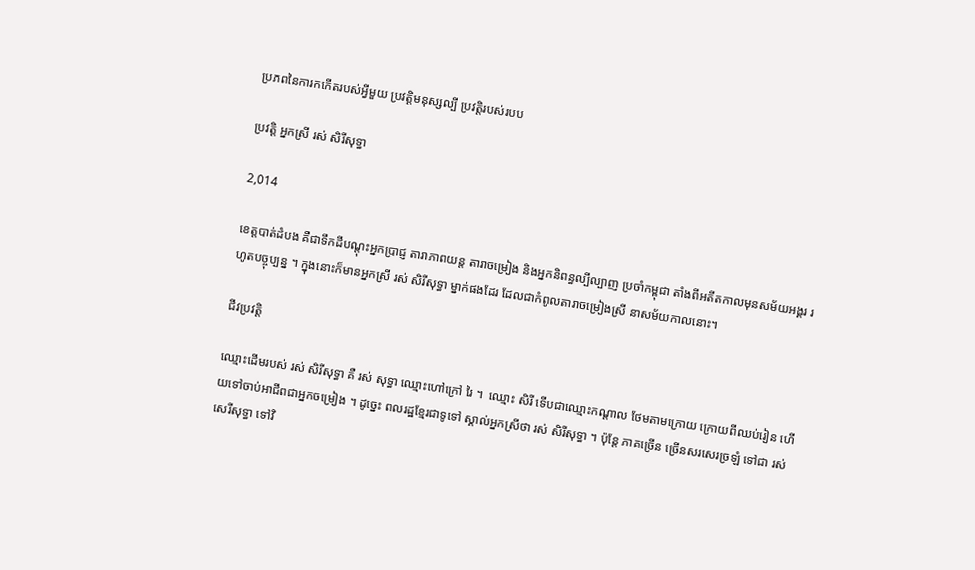ប្រភពនៃការកកើតរបស់អ្វីមួយ ប្រវត្តិមនុស្សល្បី ប្រវត្តិរបស់របប

ប្រវត្តិ អ្នកស្រី រស់ សិរីសុទ្ធា

2,014

ខេត្តបាត់ដំបង គឺជាទឹកដីបណ្តុះអ្នកប្រាជ្ញ តារាភាពយន្ត តារាចម្រៀង និងអ្នកនិពន្ធល្បីល្បាញ ប្រចាំកម្ពុជា តាំងពីអតីតកាលមុនសម័យអង្គរ រហូតបច្ចុប្បន្ន ។ ក្នុងនោះក៏មានអ្នកស្រី រស់ សិរីសុទ្ធា ម្នាក់ផងដែរ ដែលជាកំពូលតារាចម្រៀងស្រី នាសម័យកាលនោះ។

ជីវប្រវត្តិ

ឈ្មោះដើមរបស់ រស់ សិរីសុទ្ធា គឺ រស់ សុទ្ធា ឈ្មោះហៅក្រៅ រៃ ។  ឈ្មោះ សិរី ទើបជាឈ្មោះកណ្តាល ថែមតាមក្រោយ ក្រោយពីឈប់រៀន ហើយទៅចាប់អាជីពជាអ្នកចម្រៀង ។ ដូច្នេះ ពលរដ្ឋខ្មែរជាទូទៅ ស្គាល់អ្នកស្រីថា រស់ សិរីសុទ្ធា ។ ប៉ុន្តែ ភាគច្រើន ច្រើនសរសេរច្រឡំ ទៅជា រស់ សេរីសុទ្ធា ទៅវិ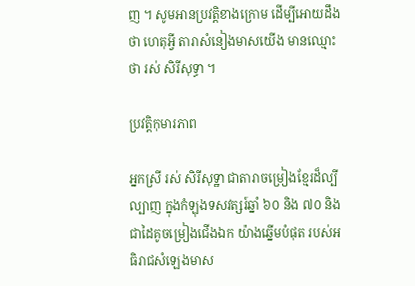ញ ។ សូមអានប្រវត្តិខាងក្រោម ដើម្បីអោយដឹងថា ហេតុអ្វី តារាសំនៀងមាសយើង មានឈ្មោះថា រស់ សិរីសុទ្ធា ។

ប្រវត្តិកុមារភាព

អ្នកស្រី រស់ សិរីសុទ្ឋា ជាតារាចម្រៀងខ្មែរដ៏ល្បីល្បាញ ក្នុងកំឡុងទសវត្សរ៍ឆ្នាំ ៦០ និង ៧០ និងជាដៃគូចម្រៀងជើងឯក យ៉ាងឆ្នើមបំផុត របស់អធិរាជសំឡេងមាស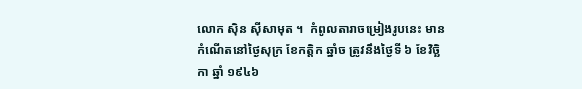លោក ស៊ិន ស៊ីសាមុត ។  កំពូលតារាចម្រៀងរូបនេះ មានកំណើតនៅថ្ងៃសុក្រ ខែកត្តិក ឆ្នាំច ត្រូវនឹងថ្ងៃទី ៦ ខែវិច្ឆិកា ឆ្នាំ ១៩៤៦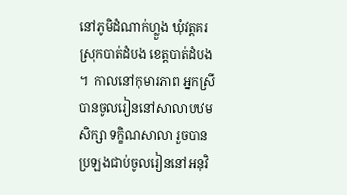នៅភូមិដំណាក់ហ្លួង ឃុំវត្តគរ ស្រុកបាត់ដំបង ខេត្តបាត់ដំបង ។  កាលនៅកុមារភាព អ្នកស្រីបានចូលរៀននៅសាលាបឋមសិក្សា ទក្ខិណសាលា រួចបានប្រឡងជាប់ចូលរៀននៅអនុវិ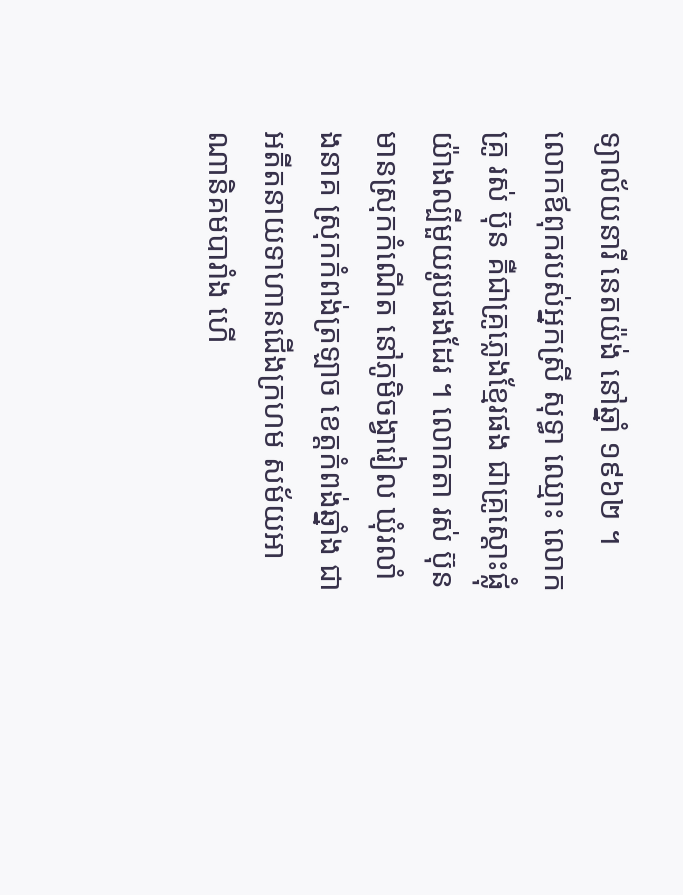ទ្យាល័យនារី នេតយ៉ង់ នៅឆ្នាំ ១៩៦២ ។ លោកឪពុករបស់អ្នកស្រី សុទ្ធា ឈ្មោះ លោកគ្រូ រស់ ប៊ុន គឺជាគ្រូភ្លេងខ្មែរផង ជាគ្រូស្តោះផ្លុំ យ៉ាងល្បីមួយរូបផងដែរ ។ លោកតា រស់ ប៊ុន មានស្រុកកំណើត នៅភូមិចង្វារៀល ឃុំរលាំងនាគ ស្រុកកំពង់ត្រឡាច ខេត្តកំពង់ឆ្នាំង ជាអតីតនាយទាហានជើងក្រហម សម័យអាណានិគមបារាំង ហើ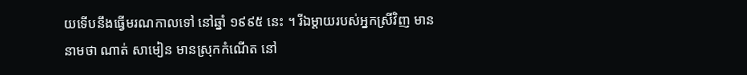យទើបនឹងធ្វើមរណកាលទៅ នៅឆ្នាំ ១៩៩៥ នេះ ។ រីឯម្តាយរបស់អ្នកស្រីវិញ មាននាមថា ណាត់ សាមៀន មានស្រុកកំណើត នៅ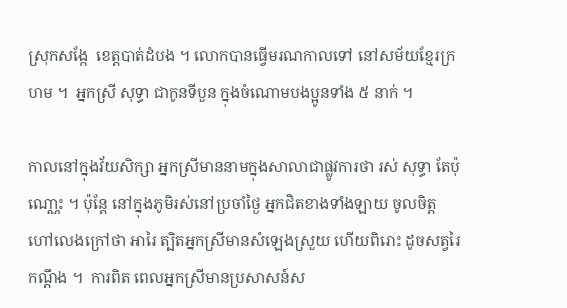ស្រុកសង្កែ  ខេត្តបាត់ដំបង ។ លោកបានធ្វើមរណកាលទៅ នៅសម័យខ្មែរក្រហម ។  អ្នកស្រី សុទ្ធា ជាកូនទីបួន ក្នុងចំណោមបងប្អូនទាំង ៥ នាក់ ។

កាលនៅក្នុងវ័យសិក្សា អ្នកស្រីមាននាមក្នុងសាលាជាផ្លូវការថា រស់ សុទ្ធា តែប៉ុណោ្ណះ ។ ប៉ុន្តែ នៅក្នុងភូមិរស់នៅប្រចាំថ្ងៃ អ្នកជិតខាងទាំងឡាយ ចូលចិត្តហៅលេងក្រៅថា អារៃ ត្បិតអ្នកស្រីមានសំឡេងស្រួយ ហើយពិរោះ ដូចសត្វរៃកណ្តឹង ។  ការពិត ពេលអ្នកស្រីមានប្រសាសន៍ស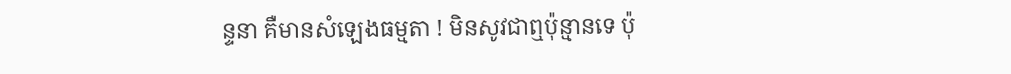ន្ទនា គឺមានសំឡេងធម្មតា ! មិនសូវជាឮប៉ុន្មានទេ ប៉ុ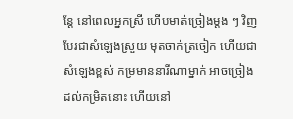ន្តែ នៅពេលអ្នកស្រី ហើបមាត់ច្រៀងម្តង ៗ វិញ បែរជាសំឡេងស្រួយ មុតចាក់ត្រចៀក ហើយជាសំឡេងខ្ពស់ កម្រមាននារីណាម្នាក់ អាចច្រៀងដល់កម្រិតនោះ ហើយនៅ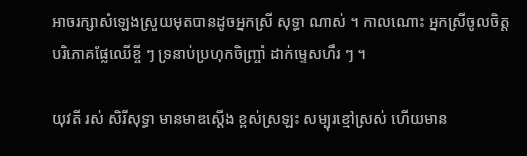អាចរក្សាសំឡេងស្រួយមុតបានដូចអ្នកស្រី សុទ្ធា ណាស់ ។ កាលណោះ អ្នកស្រីចូលចិត្តបរិភោគផ្លែឈើខ្ចី ៗ ទ្រនាប់ប្រហុកចិញ្ច្រាំ ដាក់ម្ទេសហឹរ ៗ ។

យុវតី រស់ សិរីសុទ្ធា មានមាឌស្តើង ខ្ពស់ស្រឡះ សម្បុរខ្មៅស្រស់ ហើយមាន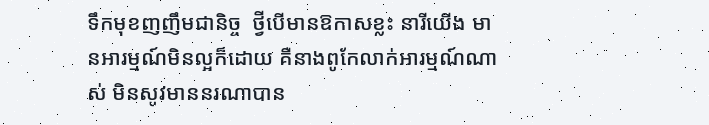ទឹកមុខញញឹមជានិច្ច  ថ្វីបើមានឱកាសខ្លះ នារីយើង មានអារម្មណ៍មិនល្អក៏ដោយ គឺនាងពូកែលាក់អារម្មណ៍ណាស់ មិនសូវមាននរណាបាន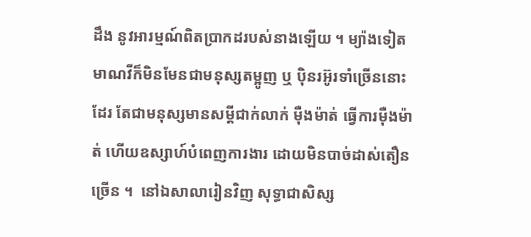ដឹង នូវអារម្មណ៍ពិតប្រាកដរបស់នាងឡើយ ។ ម្យ៉ាងទៀត មាណវីក៏មិនមែនជាមនុស្សតម្អូញ ឬ ប៉ិនរអ៊ូរទាំច្រើននោះដែរ តែជាមនុស្សមានសម្ដីជាក់លាក់ ម៉ឺងម៉ាត់ ធើ្វការម៉ឺងម៉ាត់ ហើយឧស្សាហ៍បំពេញការងារ ដោយមិនបាច់ដាស់តឿនច្រើន ។  នៅឯសាលារៀនវិញ សុទ្ធាជាសិស្ស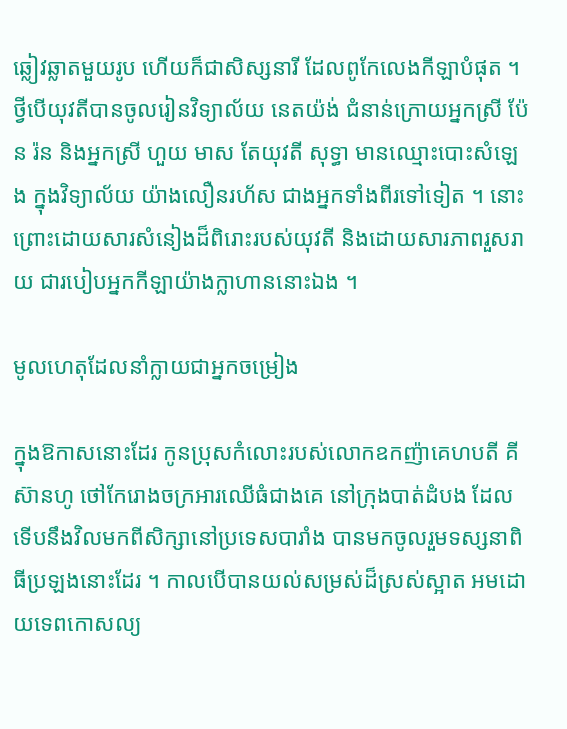ឆ្លៀវឆ្លាតមួយរូប ហើយក៏ជាសិស្សនារី ដែលពូកែលេងកីឡាបំផុត ។ ថ្វីបើយុវតីបានចូលរៀនវិទ្យាល័យ នេតយ៉ង់ ជំនាន់ក្រោយអ្នកស្រី ប៉ែន រ៉ន និងអ្នកស្រី ហួយ មាស តែយុវតី សុទ្ធា មានឈ្មោះបោះសំឡេង ក្នុងវិទ្យាល័យ យ៉ាងលឿនរហ័ស ជាងអ្នកទាំងពីរទៅទៀត ។ នោះ ព្រោះដោយសារសំនៀងដ៏ពិរោះរបស់យុវតី និងដោយសារភាពរួសរាយ ជារបៀបអ្នកកីឡាយ៉ាងក្លាហាននោះឯង ។

មូលហេតុដែលនាំក្លាយជាអ្នកចម្រៀង

ក្នុងឱកាសនោះដែរ កូនប្រុសកំលោះរបស់លោកឧកញ៉ាគេហបតី គី ស៊ានហូ ថៅកែរោងចក្រអារឈើធំជាងគេ នៅក្រុងបាត់ដំបង ដែលទើបនឹងវិលមកពីសិក្សានៅប្រទេសបារាំង បានមកចូលរួមទស្សនាពិធីប្រឡងនោះដែរ ។ កាលបើបានយល់សម្រស់ដ៏ស្រស់ស្អាត អមដោយទេពកោសល្យ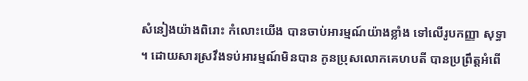សំនៀងយ៉ាងពិរោះ កំលោះយើង បានចាប់អារម្មណ៍យ៉ាងខ្លាំង ទៅលើរូបកញ្ញា សុទ្ធា ។ ដោយសារស្រវឹងទប់អារម្មណ៍មិនបាន កូនប្រុសលោកគេហបតី បានប្រព្រឹត្តអំពើ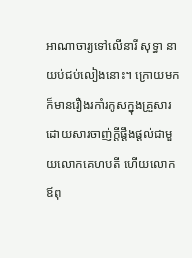អាណាចារ្យទៅលើនារី សុទ្ធា នាយប់ជប់លៀងនោះ។ ក្រោយមកក៏មានរឿងរកាំរកូសក្នុងគ្រួសារ ដោយសារចាញ់ក្ដីផ្ដឹងផ្ដល់ជាមួយលោកគេហបតី ហើយលោកឪពុ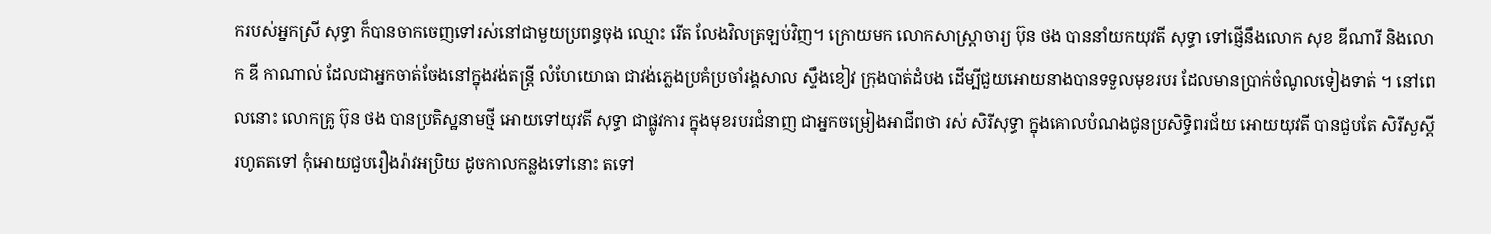ករបស់អ្នកស្រី សុទ្ធា ក៏បានចាកចេញទៅរស់នៅជាមួយប្រពន្ធចុង ឈ្មោះ រើត លែងវិលត្រឡប់វិញ។ ក្រោយមក លោកសាស្ត្រាចារ្យ ប៊ុន ថង បាននាំយកយុវតី សុទ្ធា ទៅផ្ញើនឹងលោក សុខ ឌីណារី និងលោក ឌី កាណាល់ ដែលជាអ្នកចាត់ចែងនៅក្នុងវង់តន្រ្តី លំហែយោធា ជាវង់ភ្លេងប្រគំប្រចាំរង្គសាល ស្ទឹងខៀវ ក្រុងបាត់ដំបង ដើម្បីជួយអោយនាងបានទទួលមុខរបរ ដែលមានប្រាក់ចំណូលទៀងទាត់ ។ នៅពេលនោះ លោកគ្រូ ប៊ុន ថង បានប្រតិស្ឋនាមថ្មី អោយទៅយុវតី សុទ្ធា ជាផ្លូវការ ក្នុងមុខរបរជំនាញ ជាអ្នកចម្រៀងអាជីពថា រស់ សិរីសុទ្ធា ក្នុងគោលបំណងជូនប្រសិទ្ធិពរជ័យ អោយយុវតី បានជួបតែ សិរីសួស្តី រហូតតទៅ កុំអោយជួបរឿងរ៉ាវអប្រិយ ដូចកាលកន្លងទៅនោះ តទៅ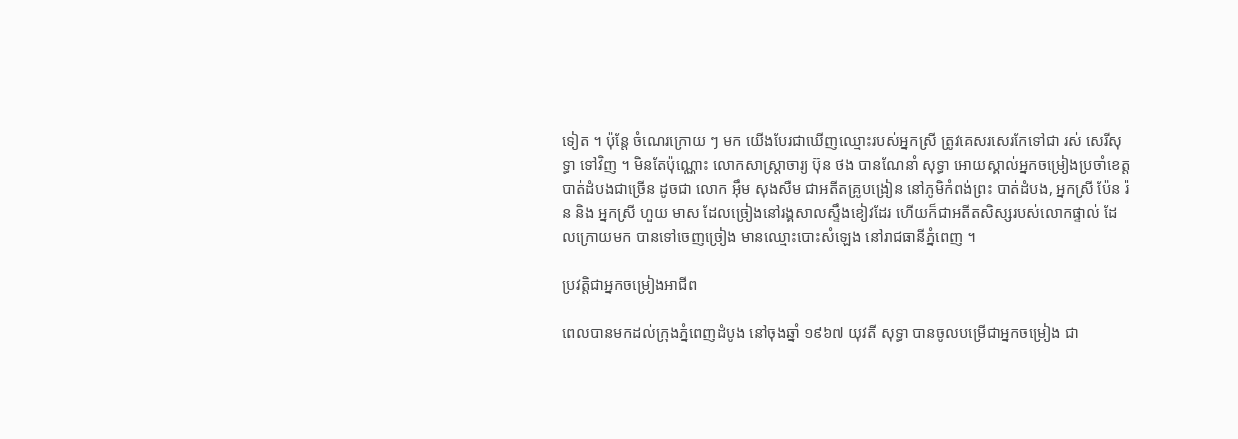ទៀត ។ ប៉ុន្តែ ចំណេរក្រោយ ៗ មក យើងបែរជាឃើញឈ្មោះរបស់អ្នកស្រី ត្រូវគេសរសេរកែទៅជា រស់ សេរីសុទ្ធា ទៅវិញ ។ មិនតែប៉ុណ្ណោះ លោកសាស្រ្តាចារ្យ ប៊ុន ថង បានណែនាំ សុទ្ធា អោយស្គាល់អ្នកចម្រៀងប្រចាំខេត្តបាត់ដំបងជាច្រើន ដូចជា លោក អ៊ឹម សុងសឺម ជាអតីតគ្រូបង្រៀន នៅភូមិកំពង់ព្រះ បាត់ដំបង, អ្នកស្រី ប៉ែន រ៉ន និង អ្នកស្រី ហួយ មាស ដែលច្រៀងនៅរង្គសាលស្ទឹងខៀវដែរ ហើយក៏ជាអតីតសិស្សរបស់លោកផ្ទាល់ ដែលក្រោយមក បានទៅចេញច្រៀង មានឈ្មោះបោះសំឡេង នៅរាជធានីភ្នំពេញ ។

ប្រវត្តិជាអ្នកចម្រៀងអាជីព

ពេលបានមកដល់ក្រុងភ្នំពេញដំបូង នៅចុងឆ្នាំ ១៩៦៧ យុវតី សុទ្ធា បានចូលបម្រើជាអ្នកចម្រៀង ជា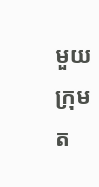មួយក្រុមត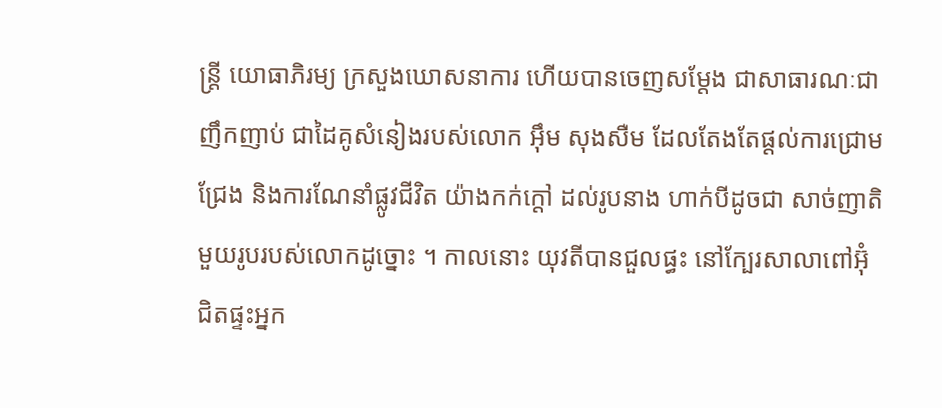ន្រ្តី យោធាភិរម្យ ក្រសួងឃោសនាការ ហើយបានចេញសម្តែង ជាសាធារណៈជាញឹកញាប់ ជាដៃគូសំនៀងរបស់លោក អ៊ឹម សុងសឺម ដែលតែងតែផ្តល់ការជ្រោមជ្រែង និងការណែនាំផ្លូវជីវិត យ៉ាងកក់ក្តៅ ដល់រូបនាង ហាក់បីដូចជា សាច់ញាតិមួយរូបរបស់លោកដូច្នោះ ។ កាលនោះ យុវតីបានជួលផ្ធះ នៅក្បែរសាលាពៅអ៊ុំ ជិតផ្ទះអ្នក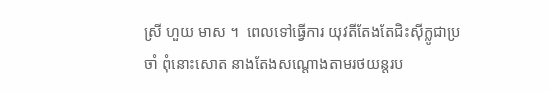ស្រី ហួយ មាស ។  ពេលទៅធ្វើការ យុវតីតែងតែជិះស៊ីក្លូជាប្រចាំ ពុំនោះសោត នាងតែងសណ្តោងតាមរថយន្តរប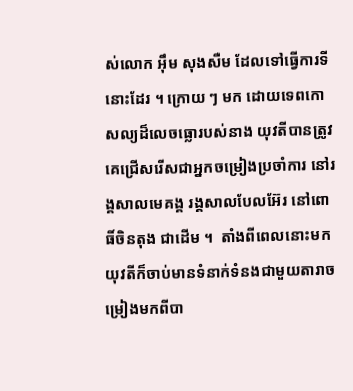ស់លោក អ៊ឹម សុងសឺម ដែលទៅធ្វើការទីនោះដែរ ។ ក្រោយ ៗ មក ដោយទេពកោសល្យដ៏លេចធ្លោរបស់នាង យុវតីបានត្រូវគេជ្រើសរើសជាអ្នកចម្រៀងប្រចាំការ នៅរង្គសាលមេគង្គ រង្គសាលបែលអ៊ែរ នៅពោធិ៍ចិនតុង ជាដើម ។  តាំងពីពេលនោះមក យុវតីក៏ចាប់មានទំនាក់ទំនងជាមួយតារាចម្រៀងមកពីបា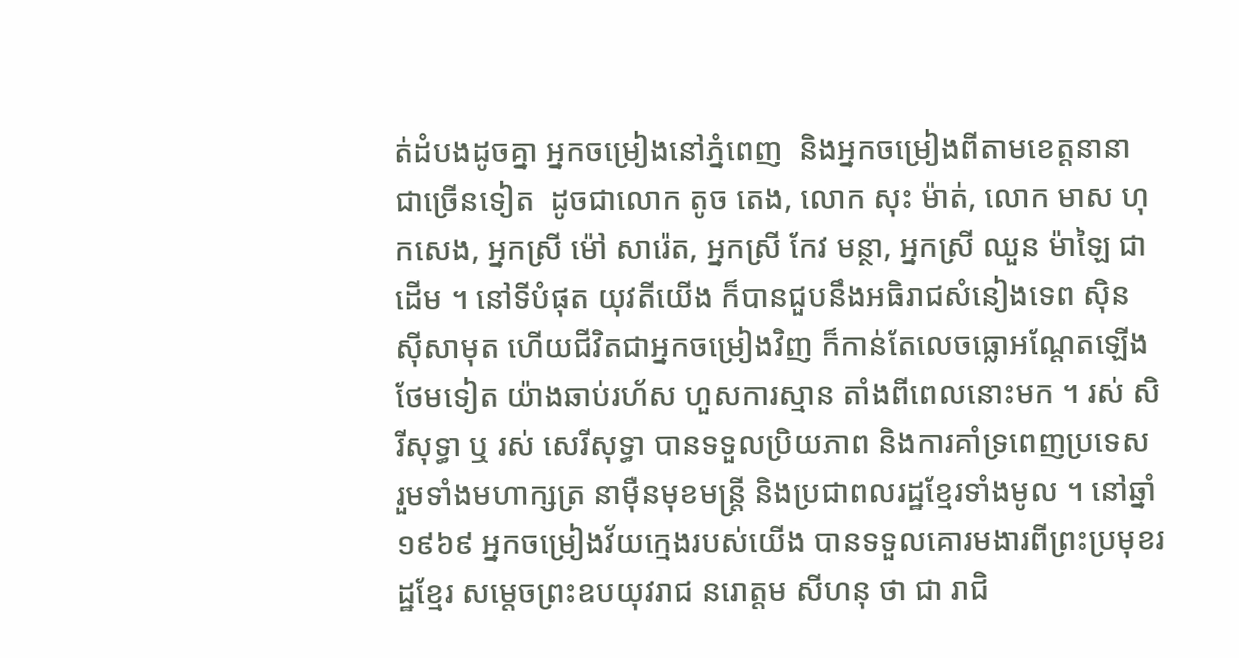ត់ដំបងដូចគ្នា អ្នកចម្រៀងនៅភ្នំពេញ  និងអ្នកចម្រៀងពីតាមខេត្តនានា ជាច្រើនទៀត  ដូចជាលោក តូច តេង, លោក សុះ ម៉ាត់, លោក មាស ហុកសេង, អ្នកស្រី ម៉ៅ សារ៉េត, អ្នកស្រី កែវ មន្ថា, អ្នកស្រី ឈួន ម៉ាឡៃ ជាដើម ។ នៅទីបំផុត យុវតីយើង ក៏បានជួបនឹងអធិរាជសំនៀងទេព ស៊ិន ស៊ីសាមុត ហើយជីវិតជាអ្នកចម្រៀងវិញ ក៏កាន់តែលេចធ្លោអណ្តែតឡើងថែមទៀត យ៉ាងឆាប់រហ័ស ហួសការស្មាន តាំងពីពេលនោះមក ។ រស់ សិរីសុទ្ធា ឬ រស់ សេរីសុទ្ធា បានទទួលប្រិយភាព និងការគាំទ្រពេញប្រទេស រួមទាំងមហាក្សត្រ នាម៉ឺនមុខមន្រ្តី និងប្រជាពលរដ្ឋខែ្មរទាំងមូល ។ នៅឆ្នាំ ១៩៦៩ អ្នកចម្រៀងវ័យក្មេងរបស់យើង បានទទួលគោរមងារពីព្រះប្រមុខរដ្ឋខ្មែរ សម្តេចព្រះឧបយុវរាជ នរោត្តម សីហនុ ថា ជា រាជិ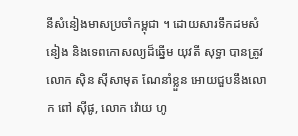នីសំនៀងមាសប្រចាំកម្ពុជា ។ ដោយសារទឹកដមសំនៀង និងទេពកោសល្យដ៏ឆ្នើម យុវតី សុទ្ធា បានត្រូវលោក ស៊ិន ស៊ីសាមុត ណែនាំខ្លួន អោយជួបនឹងលោក ពៅ ស៊ីផូ, លោក វ៉ោយ ហូ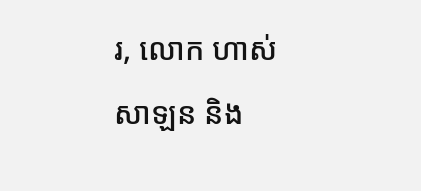រ, លោក ហាស់ សាឡន និង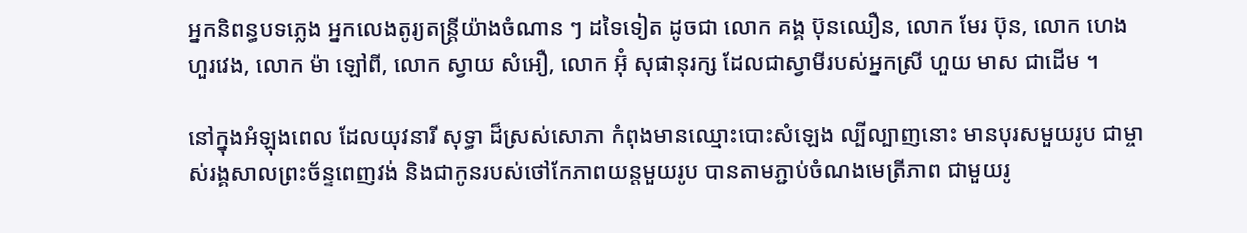អ្នកនិពន្ធបទភ្លេង អ្នកលេងតូរ្យតន្ត្រីយ៉ាងចំណាន ៗ ដទៃទៀត ដូចជា លោក គង្គ ប៊ុនឈឿន, លោក មែរ ប៊ុន, លោក ហេង ហួរវេង, លោក ម៉ា ឡៅពី, លោក ស្វាយ សំអឿ, លោក អ៊ុំ សុផានុរក្ស ដែលជាស្វាមីរបស់អ្នកស្រី ហួយ មាស ជាដើម ។

នៅក្នុងអំឡុងពេល ដែលយុវនារី សុទ្ធា ដ៏ស្រស់សោភា កំពុងមានឈ្មោះបោះសំឡេង ល្បីល្បាញនោះ មានបុរសមួយរូប ជាម្ចាស់រង្គសាលព្រះច័ន្ទពេញវង់ និងជាកូនរបស់ថៅកែភាពយន្តមួយរូប បានតាមភ្ជាប់ចំណងមេត្រីភាព ជាមួយរូ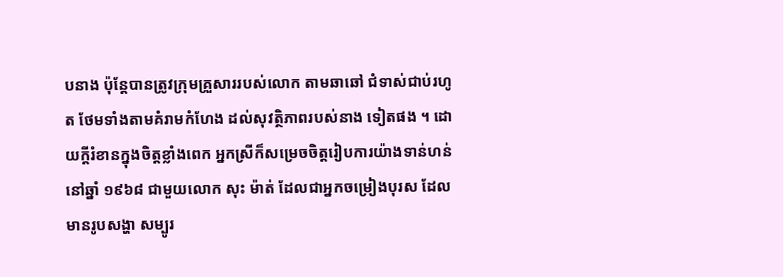បនាង ប៉ុន្តែបានត្រូវក្រុមគ្រួសាររបស់លោក តាមឆាឆៅ ជំទាស់ជាប់រហូត ថែមទាំងតាមគំរាមកំហែង ដល់សុវត្ថិភាពរបស់នាង ទៀតផង ។ ដោយក្តីរំខានក្នុងចិត្តខ្លាំងពេក អ្នកស្រីក៏សម្រេចចិត្តរៀបការយ៉ាងទាន់ហន់ នៅឆ្នាំ ១៩៦៨ ជាមួយលោក សុះ ម៉ាត់ ដែលជាអ្នកចម្រៀងបុរស ដែលមានរូបសង្ហា សម្បូរ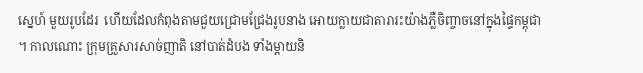ស្នេហ៍ មួយរូបដែរ  ហើយដែលកំពុងតាមជួយជ្រោមជ្រែងរូបនាង អោយក្លាយជាតារារះយ៉ាងភ្លឺចិញ្ចាចនៅក្នុងផ្ទៃកម្ពុជា ។ កាលណោះ ក្រុមគ្រួសារសាច់ញាតិ នៅបាត់ដំបង ទាំងម្តាយនិ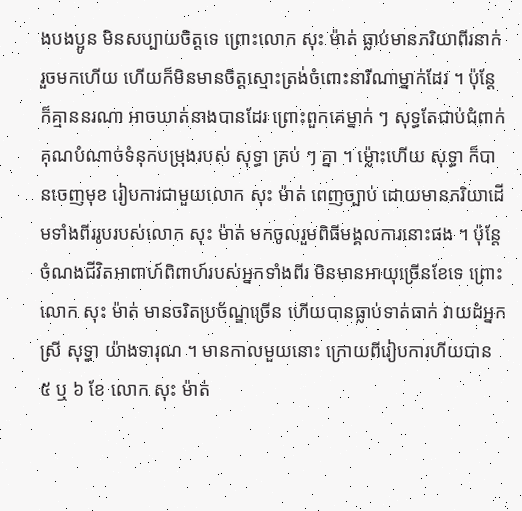ងបងប្អូន មិនសប្បាយចិត្តទេ ព្រោះលោក សុះ ម៉ាត់ ធ្លាប់មានភរិយាពីរនាក់រួចមកហើយ ហើយក៏មិនមានចិត្តស្មោះត្រង់ចំពោះនារីណាម្នាក់ដែរ ។ ប៉ុន្តែ ក៏គ្មាននរណា អាចឃាត់នាងបានដែរ ព្រោះពួកគេម្នាក់ ៗ សុទ្ធតែជាប់ជំពាក់គុណបំណាច់ទំនុកបម្រុងរបស់ សុទ្ធា គ្រប់ ៗ គ្នា ។ ម្ល៉ោះហើយ សុទ្ធា ក៏បានចេញមុខ រៀបការជាមួយលោក សុះ ម៉ាត់ ពេញច្បាប់ ដោយមានភរិយាដើមទាំងពីររូបរបស់លោក សុះ ម៉ាត់ មកចូលរួមពិធីមង្គលការនោះផង ។ ប៉ុនែ្ត ចំណងជីវិតអាពាហ៍ពិពាហ៍របស់អ្នកទាំងពីរ មិនមានអាយុច្រើនខែទេ ព្រោះលោក សុះ ម៉ាត់ មានចរិតប្រច័ណ្ឌច្រើន ហើយបានធ្លាប់ទាត់ធាក់ វាយដំអ្នកស្រី សុទ្ធា យ៉ាងទារុណ ។ មានកាលមួយនោះ ក្រោយពីរៀបការហីយបាន ៥ ឬ ៦ ខែ លោក សុះ ម៉ាត់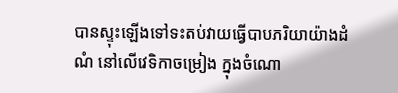បានស្ទុះឡើងទៅទះតប់វាយធ្វើបាបភរិយាយ៉ាងដំណំ នៅលើវេទិកាចម្រៀង ក្នុងចំណោ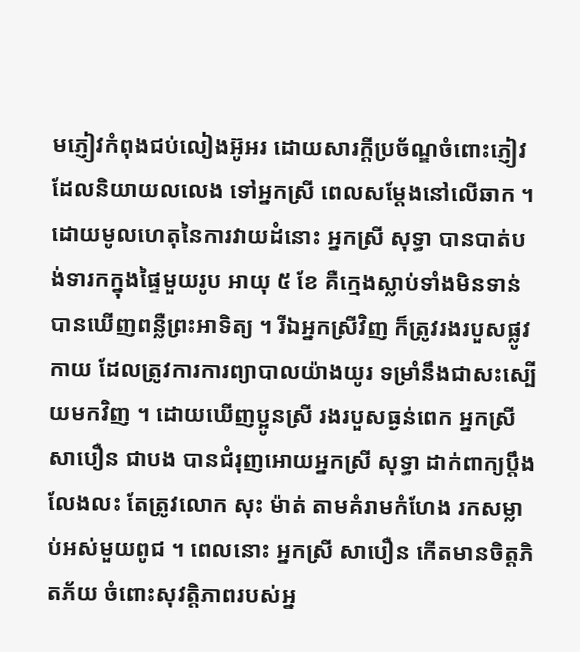មភ្ញៀវកំពុងជប់លៀងអ៊ូអរ ដោយសារក្តីប្រច័ណ្ឌចំពោះភ្ញៀវ ដែលនិយាយលលេង ទៅអ្នកស្រី ពេលសម្តែងនៅលើឆាក ។ ដោយមូលហេតុនៃការវាយដំនោះ អ្នកស្រី សុទ្ធា បានបាត់បង់ទារកក្នុងផ្ទៃមួយរូប អាយុ ៥ ខែ គឺក្មេងស្លាប់ទាំងមិនទាន់បានឃើញពន្លឺព្រះអាទិត្យ ។ រីឯអ្នកស្រីវិញ ក៏ត្រូវរងរបួសផ្លូវកាយ ដែលត្រូវការការព្យាបាលយ៉ាងយូរ ទម្រាំនឹងជាសះស្បើយមកវិញ ។ ដោយឃើញប្អូនស្រី រងរបួសធ្ងន់ពេក អ្នកសី្រ សាបឿន ជាបង បានជំរុញអោយអ្នកស្រី សុទ្ធា ដាក់ពាក្យប្តឹងលែងលះ តែត្រូវលោក សុះ ម៉ាត់ តាមគំរាមកំហែង រកសម្លាប់អស់មួយពូជ ។ ពេលនោះ អ្នកស្រី សាបឿន កើតមានចិត្តភិតភ័យ ចំពោះសុវត្តិភាពរបស់អ្ន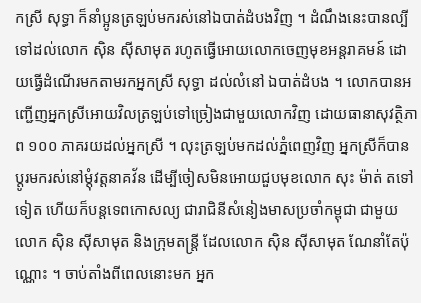កស្រី សុទ្ធា ក៏នាំប្អូនត្រឡប់មករស់នៅឯបាត់ដំបងវិញ ។ ដំណឹងនេះបានល្បី ទៅដល់លោក ស៊ិន ស៊ីសាមុត រហូតធ្វើអោយលោកចេញមុខអន្តរាគមន៍ ដោយធ្វើដំណើរមកតាមរកអ្នកស្រី សុទ្ធា ដល់លំនៅ ឯបាត់ដំបង ។ លោកបានអញ្ជើញអ្នកស្រីអោយវិលត្រឡប់ទៅច្រៀងជាមួយលោកវិញ ដោយធានាសុវត្ថិភាព ១០០ ភាគរយដល់អ្នកស្រី ។ លុះត្រឡប់មកដល់ភ្នំពេញវិញ អ្នកស្រីក៏បានប្តូរមករស់នៅម្តុំវត្តនាគវ័ន ដើម្បីចៀសមិនអោយជួបមុខលោក សុះ ម៉ាត់ តទៅទៀត ហើយក៏បន្តទេពកោសល្យ ជារាជិនីសំនៀងមាសប្រចាំកម្ពុជា ជាមួយលោក ស៊ិន ស៊ីសាមុត និងក្រុមតន្រ្តី ដែលលោក ស៊ិន ស៊ីសាមុត ណែនាំតែប៉ុណ្ណោះ ។ ចាប់តាំងពីពេលនោះមក អ្នក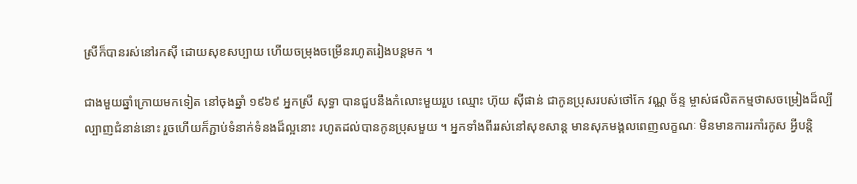ស្រីក៏បានរស់នៅរកស៊ី ដោយសុខសប្បាយ ហើយចម្រុងចម្រើនរហូតរៀងបន្តមក ។

ជាងមួយឆ្នាំក្រោយមកទៀត នៅចុងឆ្នាំ ១៩៦៩ អ្នកស្រី សុទ្ធា បានជួបនឹងកំលោះមួយរួប ឈ្មោះ ហ៊ុយ ស៊ីផាន់ ជាកូនប្រុសរបស់ថៅកែ វណ្ណ ច័ន្ទ ម្ចាស់ផលិតកម្មថាសចម្រៀងដ៏ល្បីល្បាញជំនាន់នោះ រួចហើយក៏ភ្ជាប់ទំនាក់ទំនងដ៏ល្អនោះ រហូតដល់បានកូនប្រុសមួយ ។ អ្នកទាំងពីររស់នៅសុខសាន្ត មានសុភមង្គលពេញលក្ខណៈ មិនមានការរកាំរកូស អ្វីបន្តិ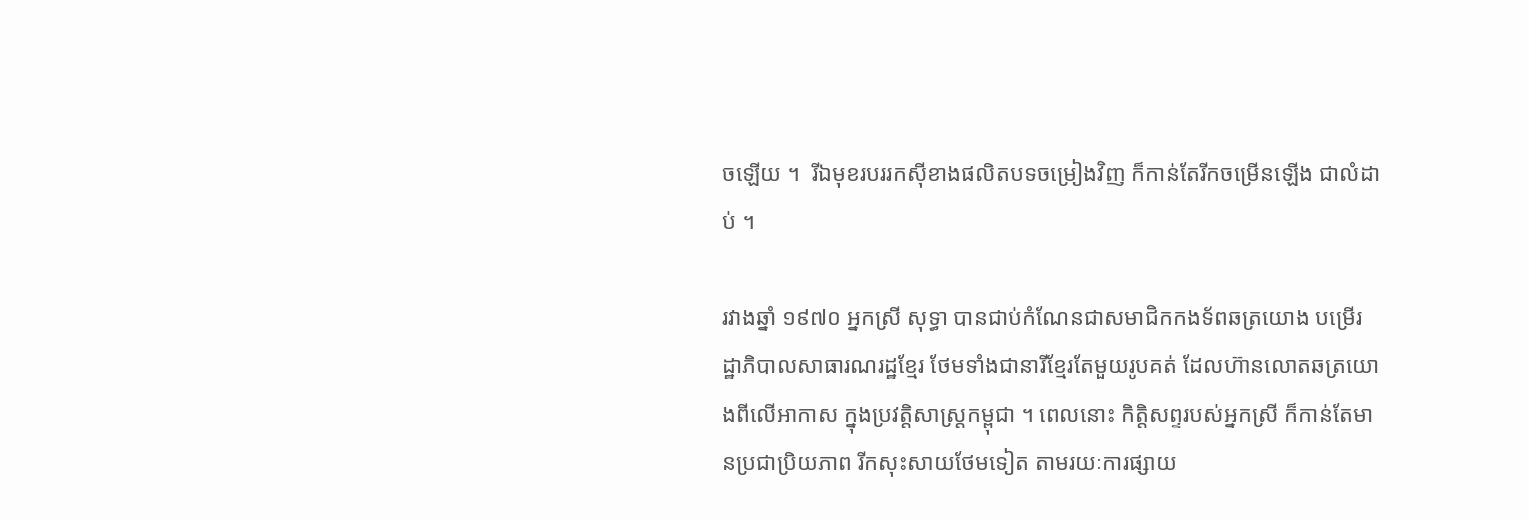ចឡើយ ។  រីឯមុខរបររកស៊ីខាងផលិតបទចម្រៀងវិញ ក៏កាន់តែរីកចម្រើនឡើង ជាលំដាប់ ។

រវាងឆ្នាំ ១៩៧០ អ្នកស្រី សុទ្ធា បានជាប់កំណែនជាសមាជិកកងទ័ពឆត្រយោង បម្រើរដ្ឋាភិបាលសាធារណរដ្ឋខ្មែរ ថែមទាំងជានារីខ្មែរតែមួយរូបគត់ ដែលហ៊ានលោតឆត្រយោងពីលើអាកាស ក្នុងប្រវត្តិសាស្រ្តកម្ពុជា ។ ពេលនោះ កិត្តិសព្ទរបស់អ្នកស្រី ក៏កាន់តែមានប្រជាប្រិយភាព រីកសុះសាយថែមទៀត តាមរយៈការផ្សាយ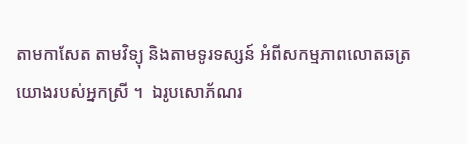តាមកាសែត តាមវិទ្យុ និងតាមទូរទស្សន៍ អំពីសកម្មភាពលោតឆត្រយោងរបស់អ្នកស្រី ។  ឯរូបសោភ័ណរ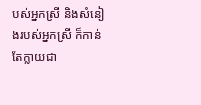បស់អ្នកស្រី និងសំនៀងរបស់អ្នកស្រី ក៏កាន់តែក្លាយជា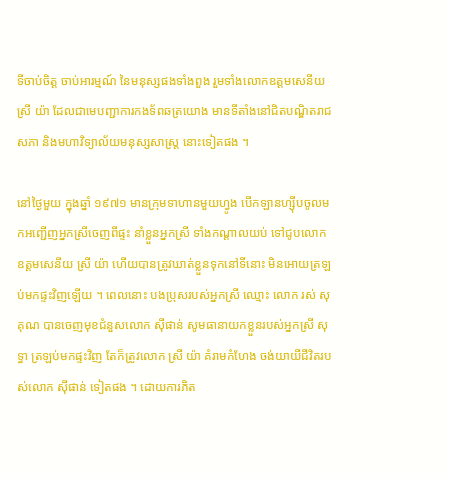ទីចាប់ចិត្ត ចាប់អារម្មណ៍ នៃមនុស្សផងទាំងពួង រួមទាំងលោកឧត្តមសេនីយ ស្រី យ៉ា ដែលជាមេបញ្ជាការកងទ័ពឆត្រយោង មានទីតាំងនៅជិតបណ្ឌិតរាជសភា និងមហាវិទ្យាល័យមនុស្សសាស្រ្ត នោះទៀតផង ។

នៅថ្ងៃមួយ ក្នុងឆ្នាំ ១៩៧១ មានក្រុមទាហានមួយហ្វូង បើកឡានហ្ស៊ីបចូលមកអញ្ជើញអ្នកស្រីចេញពីផ្ទះ នាំខ្លួនអ្នកស្រី ទាំងកណ្តាលយប់ ទៅជូបលោកឧត្តមសេនីយ ស្រី យ៉ា ហើយបានត្រូវឃាត់ខ្លួនទុកនៅទីនោះ មិនអោយត្រឡប់មកផ្ទះវិញឡើយ ។ ពេលនោះ បងប្រុសរបស់អ្នកស្រី ឈ្មោះ លោក រស់ សុគុណ បានចេញមុខជំនួសលោក ស៊ីផាន់ សូមធានាយកខ្លួនរបស់អ្នកស្រី សុទ្ធា ត្រឡប់មកផ្ទះវិញ តែក៏ត្រូវលោក ស្រី យ៉ា គំរាមកំហែង ចង់យាយីជីវិតរបស់លោក ស៊ីផាន់ ទៀតផង ។ ដោយការភិត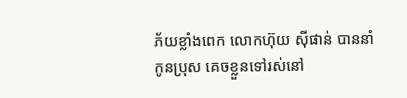ភ័យខ្លាំងពេក លោកហ៊ុយ ស៊ីផាន់ បាននាំកូនប្រុស គេចខ្លួនទៅរស់នៅ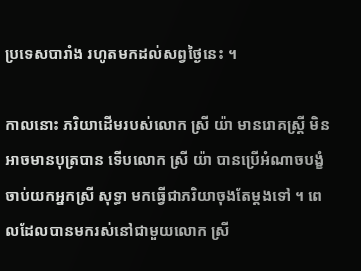ប្រទេសបារាំង រហូតមកដល់សព្វថ្ងៃនេះ ។

កាលនោះ ភរិយាដើមរបស់លោក ស្រី យ៉ា មានរោគស្រ្តី មិនអាចមានបុត្របាន ទើបលោក ស្រី យ៉ា បានប្រើអំណាចបង្ខំចាប់យកអ្នកស្រី សុទ្ធា មកធ្វើជាភរិយាចុងតែម្តងទៅ ។ ពេលដែលបានមករស់នៅជាមួយលោក ស្រី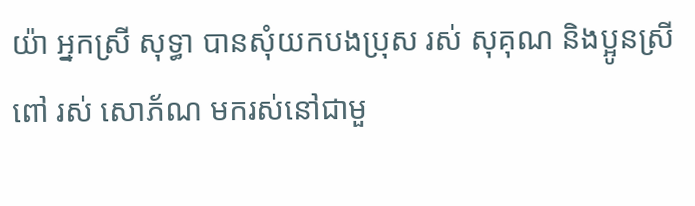យ៉ា អ្នកស្រី សុទ្ធា បានសុំយកបងប្រុស រស់ សុគុណ និងប្អូនស្រីពៅ រស់ សោភ័ណ មករស់នៅជាមួ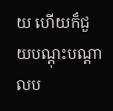យ ហើយក៏ជួយបណ្តុះបណ្តាលប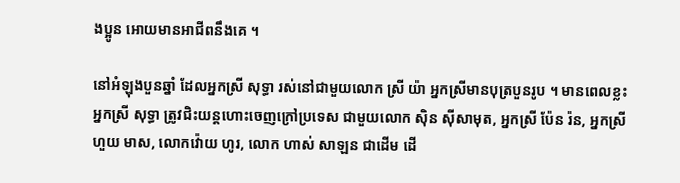ងប្អូន អោយមានអាជីពនឹងគេ ។

នៅអំឡុងបួនឆ្នាំ ដែលអ្នកស្រី សុទ្ធា រស់នៅជាមួយលោក ស្រី យ៉ា អ្នកស្រីមានបុត្របួនរូប ។ មានពេលខ្លះ អ្នកស្រី សុទ្ធា ត្រូវជិះយន្តហោះចេញក្រៅប្រទេស ជាមួយលោក ស៊ិន ស៊ីសាមុត, អ្នកស្រី ប៉ែន រ៉ន, អ្នកស្រី ហួយ មាស, លោកវ៉ោយ ហូរ, លោក ហាស់ សាឡន ជាដើម ដើ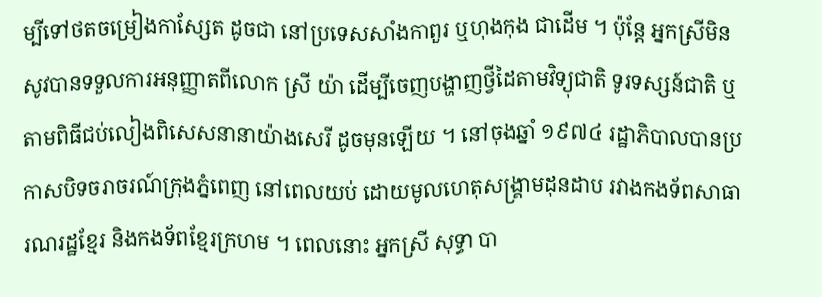ម្បីទៅថតចម្រៀងកាស្សែត ដូចជា នៅប្រទេសសាំងកាពួរ ឬហុងកុង ជាដើម ។ ប៉ុន្តែ អ្នកស្រីមិនសូវបានទទួលការអនុញ្ញាតពីលោក ស្រី យ៉ា ដើម្បីចេញបង្ហាញថ្វីដៃតាមវិទ្យុជាតិ ទូរទស្សន៍ជាតិ ឬតាមពិធីជប់លៀងពិសេសនានាយ៉ាងសេរី ដូចមុនឡើយ ។ នៅចុងឆ្នាំ ១៩៧៤ រដ្ឋាភិបាលបានប្រកាសបិទចរាចរណ៍ក្រុងភ្នំពេញ នៅពេលយប់ ដោយមូលហេតុសង្រ្គាមដុនដាប រវាងកងទ័ពសាធារណរដ្ឋខ្មែរ និងកងទ័ពខ្មែរក្រហម ។ ពេលនោះ អ្នកស្រី សុទ្ធា បា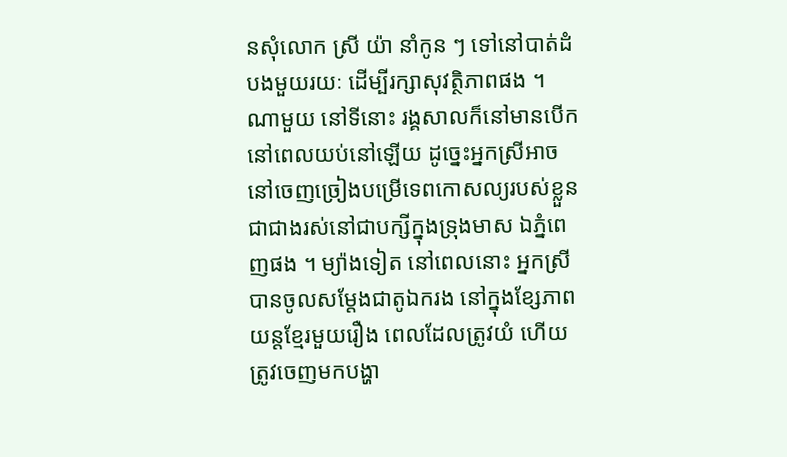នសុំលោក ស្រី យ៉ា នាំកូន ៗ ទៅនៅបាត់ដំបងមួយរយៈ ដើម្បីរក្សាសុវត្ថិភាពផង ។ ណាមួយ នៅទីនោះ រង្គសាលក៏នៅមានបើក នៅពេលយប់នៅឡើយ ដូច្នេះអ្នកស្រីអាចនៅចេញច្រៀងបម្រើទេពកោសល្យរបស់ខ្លួន ជាជាងរស់នៅជាបក្សីក្នុងទ្រុងមាស ឯភ្នំពេញផង ។ ម្យ៉ាងទៀត នៅពេលនោះ អ្នកស្រីបានចូលសម្តែងជាតូឯករង នៅក្នុងខ្សែភាពយន្តខ្មែរមួយរឿង ពេលដែលត្រូវយំ ហើយត្រូវចេញមកបង្ហា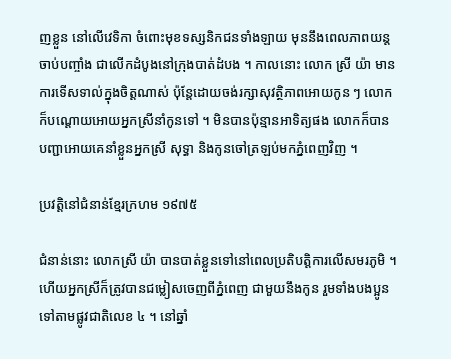ញខ្លួន នៅលើវេទិកា ចំពោះមុខទស្សនិកជនទាំងឡាយ មុននឹងពេលភាពយន្តចាប់បញ្ចាំង ជាលើកដំបូងនៅក្រុងបាត់ដំបង ។ កាលនោះ លោក ស្រី យ៉ា មានការទើសទាល់ក្នុងចិត្តណាស់ ប៉ុន្តែដោយចង់រក្សាសុវត្ថិភាពអោយកូន ៗ លោកក៏បណ្តោយអោយអ្នកស្រីនាំកូនទៅ ។ មិនបានប៉ុន្មានអាទិត្យផង លោកក៏បានបញ្ជាអោយគេនាំខ្លួនអ្នកស្រី សុទ្ធា និងកូនចៅត្រឡប់មកភ្នំពេញវិញ ។

ប្រវត្តិនៅជំនាន់ខ្មែរក្រហម ១៩៧៥

ជំនាន់នោះ លោកស្រី យ៉ា បានបាត់ខ្លួនទៅនៅពេលប្រតិបត្តិការលើសមរភូមិ ។ ហើយអ្នកស្រីក៏ត្រូវបានជម្លៀសចេញពីភ្នំពេញ ជាមួយនឹងកូន រួមទាំងបងប្អូនទៅតាមផ្លូវជាតិលេខ ៤ ។ នៅឆ្នាំ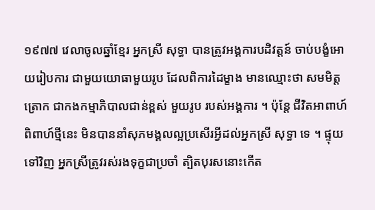១៩៧៧ វេលាចូលឆ្នាំខ្មែរ អ្នកស្រី សុទ្ធា បានត្រូវអង្គការបដិវត្តន៍ ចាប់បង្ខំអោយរៀបការ ជាមួយយោធាមួយរូប ដែលពិការដៃម្ខាង មានឈ្មោះថា សមមិត្ត ត្រោក ជាកងកម្មាភិបាលជាន់ខ្ពស់ មួយរូប របស់អង្គការ ។ ប៉ុន្តែ ជីវិតអាពាហ៍ពិពាហ៍ថ្មីនេះ មិនបាននាំសុភមង្គលល្អប្រសើរអ្វីដល់អ្នកស្រី សុទ្ធា ទេ ។ ផ្ទុយទៅវិញ អ្នកស្រីត្រូវរស់រងទុក្ខជាប្រចាំ ត្បិតបុរសនោះកើត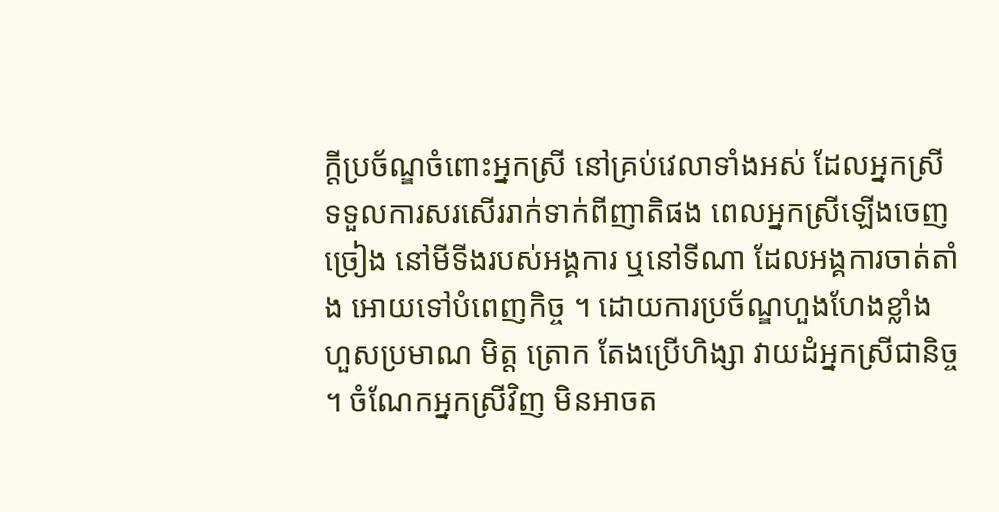ក្តីប្រច័ណ្ឌចំពោះអ្នកស្រី នៅគ្រប់វេលាទាំងអស់ ដែលអ្នកស្រីទទួលការសរសើររាក់ទាក់ពីញាតិផង ពេលអ្នកស្រីឡើងចេញច្រៀង នៅមីទីងរបស់អង្គការ ឬនៅទីណា ដែលអង្គការចាត់តាំង អោយទៅបំពេញកិច្ច ។ ដោយការប្រច័ណ្ឌហួងហែងខ្លាំងហួសប្រមាណ មិត្ត ត្រោក តែងប្រើហិង្សា វាយដំអ្នកស្រីជានិច្ច ។ ចំណែកអ្នកស្រីវិញ មិនអាចត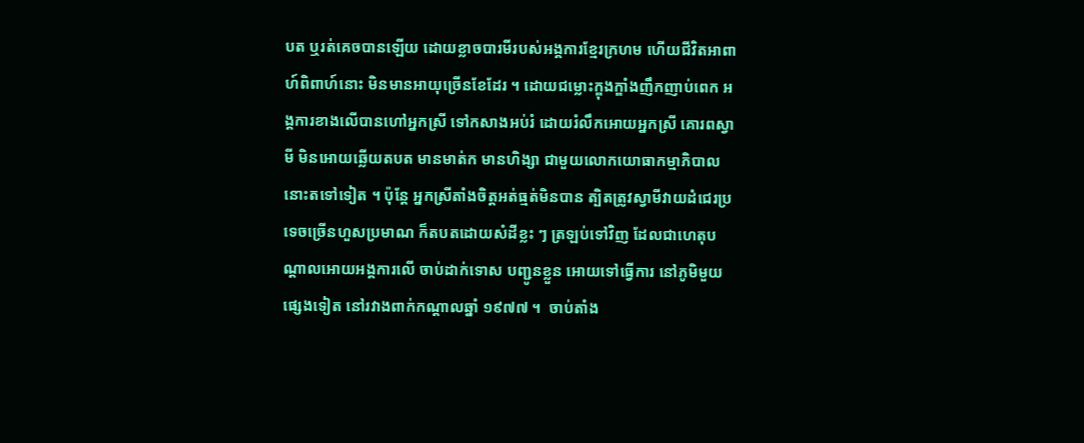បត ឬរត់គេចបានឡើយ ដោយខ្លាចបារមីរបស់អង្គការខ្មែរក្រហម ហើយជីវិតអាពាហ៍ពិពាហ៍នោះ មិនមានអាយុច្រើនខែដែរ ។ ដោយជម្លោះក្ឌុងក្ឌាំងញឹកញាប់ពេក អង្គការខាងលើបានហៅអ្នកស្រី ទៅកសាងអប់រំ ដោយរំលឹកអោយអ្នកស្រី គោរពស្វាមី មិនអោយឆ្លើយតបត មានមាត់ក មានហិង្សា ជាមួយលោកយោធាកម្មាភិបាលនោះតទៅទៀត ។ ប៉ុន្តែ អ្នកស្រីតាំងចិត្តអត់ធ្មត់មិនបាន ត្បិតត្រូវស្វាមីវាយដំជេរប្រទេចច្រើនហួសប្រមាណ ក៏តបតដោយសំដីខ្លះ ៗ ត្រឡប់ទៅវិញ ដែលជាហេតុបណ្តាលអោយអង្គការលើ ចាប់ដាក់ទោស បញ្ជូនខ្លួន អោយទៅធ្វើការ នៅភូមិមួយផ្សេងទៀត នៅរវាងពាក់កណ្តាលឆ្នាំ ១៩៧៧ ។  ចាប់តាំង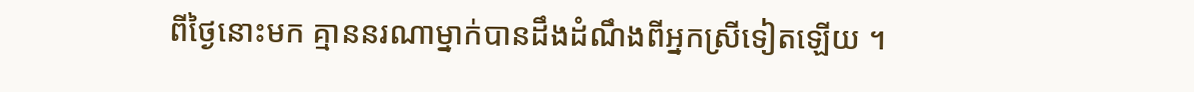ពីថ្ងៃនោះមក គ្មាននរណាម្នាក់បានដឹងដំណឹងពីអ្នកស្រីទៀតឡើយ ។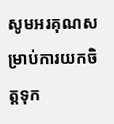សូមអរគុណសម្រាប់ការយកចិត្តទុក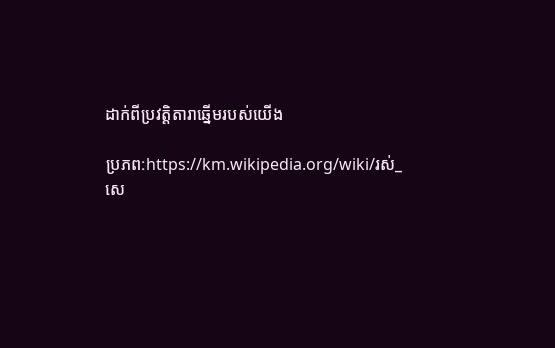ដាក់ពីប្រវត្តិតារាឆ្នើមរបស់យើង

ប្រភព:https://km.wikipedia.org/wiki/រស់_សេ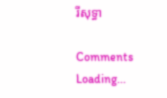រីសុទ្ធា

Comments
Loading...